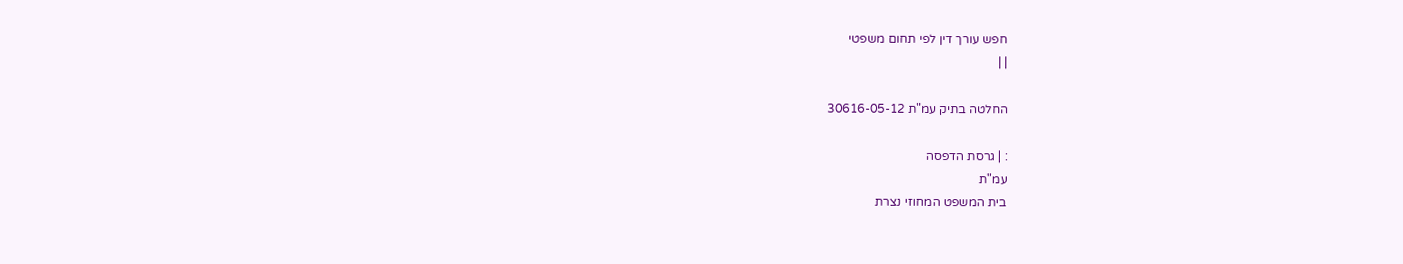חפש עורך דין לפי תחום משפטי
| |

החלטה בתיק עמ"ת 30616-05-12

: | גרסת הדפסה
עמ"ת
בית המשפט המחוזי נצרת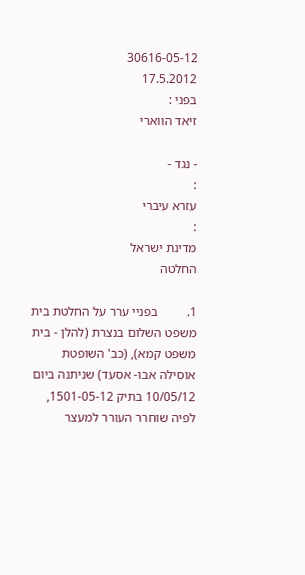30616-05-12
17.5.2012
בפני :
זיאד הווארי

- נגד -
:
עזרא עיברי
:
מדינת ישראל
החלטה

1.         בפניי ערר על החלטת בית משפט השלום בנצרת (להלן - בית משפט קמא), (כב' השופטת אוסילה אבו- אסעד) שניתנה ביום 10/05/12 בתיק 1501-05-12, לפיה שוחרר העורר למעצר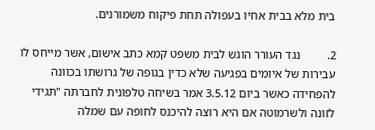בית מלא בבית אחיו בעפולה תחת פיקוח משמורנים.

2.         נגד העורר הוגש לבית משפט קמא כתב אישום, אשר מייחס לו עבירות של איומים בפגיעה שלא כדין בגופה של גרושתו בכוונה להפחידה כאשר ביום 3.5.12 אמר בשיחה טלפונית לחברתה "תגידי לזונה ולשרמוטה אם היא רוצה להיכנס לחופה עם שמלה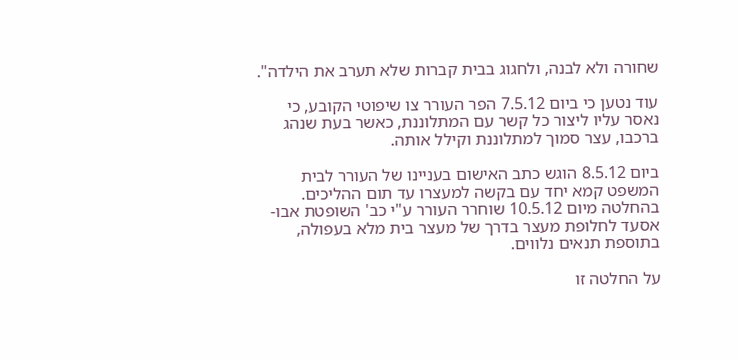שחורה ולא לבנה, ולחגוג בבית קברות שלא תערב את הילדה".

עוד נטען כי ביום 7.5.12 הפר העורר צו שיפוטי הקובע, כי נאסר עליו ליצור כל קשר עם המתלוננת, כאשר בעת שנהג ברכבו, עצר סמוך למתלוננת וקילל אותה.

ביום 8.5.12 הוגש כתב האישום בעניינו של העורר לבית המשפט קמא יחד עם בקשה למעצרו עד תום ההליכים. בהחלטה מיום 10.5.12 שוחרר העורר ע"י כב' השופטת אבו- אסעד לחלופת מעצר בדרך של מעצר בית מלא בעפולה, בתוספת תנאים נלווים.

על החלטה זו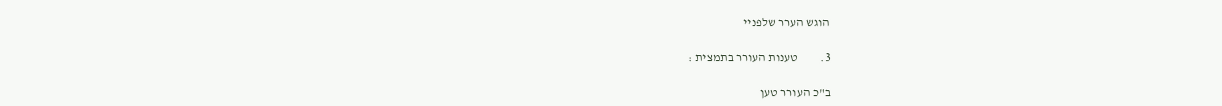הוגש הערר שלפניי

3.         טענות העורר בתמצית :

ב"כ העורר טען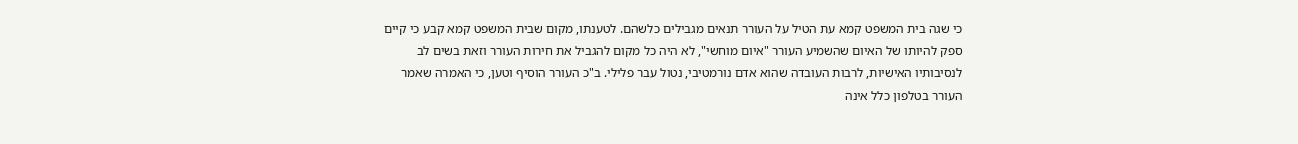כי שגה בית המשפט קמא עת הטיל על העורר תנאים מגבילים כלשהם. לטענתו, מקום שבית המשפט קמא קבע כי קיים ספק להיותו של האיום שהשמיע העורר "איום מוחשי", לא היה כל מקום להגביל את חירות העורר וזאת בשים לב לנסיבותיו האישיות, לרבות העובדה שהוא אדם נורמטיבי, נטול עבר פלילי. ב"כ העורר הוסיף וטען, כי האמרה שאמר העורר בטלפון כלל אינה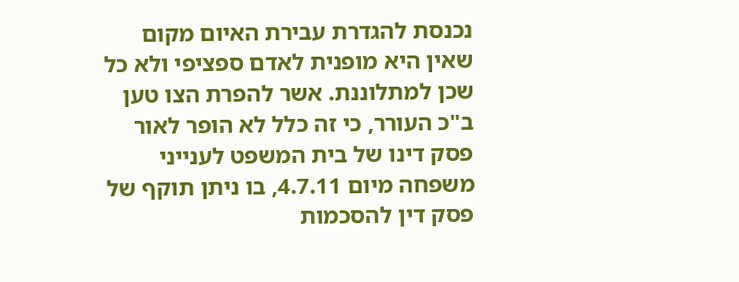נכנסת להגדרת עבירת האיום מקום שאין היא מופנית לאדם ספציפי ולא כל שכן למתלוננת. אשר להפרת הצו טען ב"כ העורר, כי זה כלל לא הופר לאור פסק דינו של בית המשפט לענייני משפחה מיום 4.7.11, בו ניתן תוקף של פסק דין להסכמות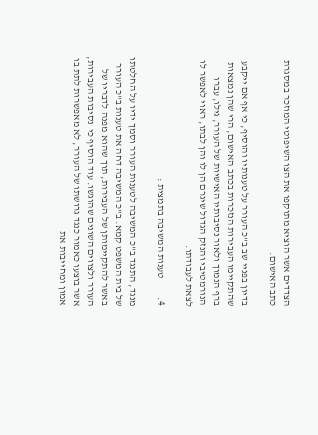הצדדים אשר הוציא מתוקפו את הצו השיפוטי המוזכר במסגרת כתב האישום.

בדיון בפניי שב ב"כ העורר על טענותיו והוסיף, כי אף אם ייקבע שהתקיימו העבירות הנזכרות בכתב האישום, הרי שהן נמצאות ברף הנמוך ולאור נסיבותיו האישיות של העורר, גילו, עברו הנורמטיבי והנזק הגדול שיגרם הן לו והן לבתו, ראוי לאפשר לו לצאת לעבודתו.

4.         טענות המשיבה בתמצית :

מנגד, התנגד ב"כ המשיבה לטענות העורר וסמך ידיו על החלטתו של בית המשפט קמא. ב"כ המשיבה דחה את טענות ב"כ העורר באשר להתקיימותן של העבירות, תוך שהוא מפנה לדבריו של העורר ולצווים השונים שהוגשו. עוד הוסיף כי  נסיבות העבירות, אשר בוצעו כאמור כנגד גרושתו של העורר, לא מאפשרות לתת בו אמון ומחייבות את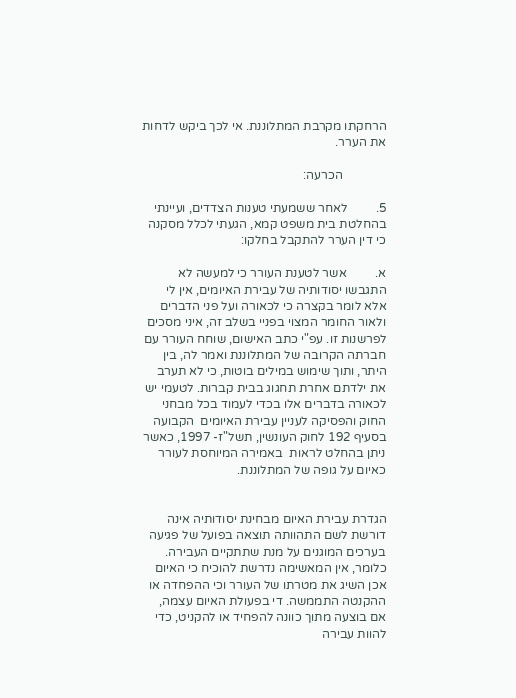הרחקתו מקרבת המתלוננת. אי לכך ביקש לדחות את הערר.

              הכרעה:

5.         לאחר ששמעתי טענות הצדדים, ועיינתי בהחלטת בית משפט קמא, הגעתי לכלל מסקנה כי דין הערר להתקבל בחלקו:

א.         אשר לטענת העורר כי למעשה לא התגבשו יסודותיה של עבירת האיומים, אין לי אלא לומר בקצרה כי לכאורה ועל פני הדברים ולאור החומר המצוי בפניי בשלב זה, איני מסכים לפרשנות זו. עפ"י כתב האישום, שוחח העורר עם חברתה הקרובה של המתלוננת ואמר לה, בין היתר, ותוך שימוש במילים בוטות, כי לא תערב את ילדתם אחרת תחגוג בבית קברות. לטעמי יש לכאורה בדברים אלו בכדי לעמוד בכל מבחני החוק והפסיקה לעניין עבירת האיומים  הקבועה בסעיף 192 לחוק העונשין, תשל"ז- 1997, כאשר ניתן בהחלט לראות  באמירה המיוחסת לעורר כאיום על גופה של המתלוננת.


הגדרת עבירת האיום מבחינת יסודותיה אינה דורשת לשם התהוותה תוצאה בפועל של פגיעה בערכים המוגנים על מנת שתתקיים העבירה. כלומר, אין המאשימה נדרשת להוכיח כי האיום אכן השיג את מטרתו של העורר וכי ההפחדה או ההקנטה התממשה. די בפעולת האיום עצמה, אם בוצעה מתוך כוונה להפחיד או להקניט, כדי להוות עבירה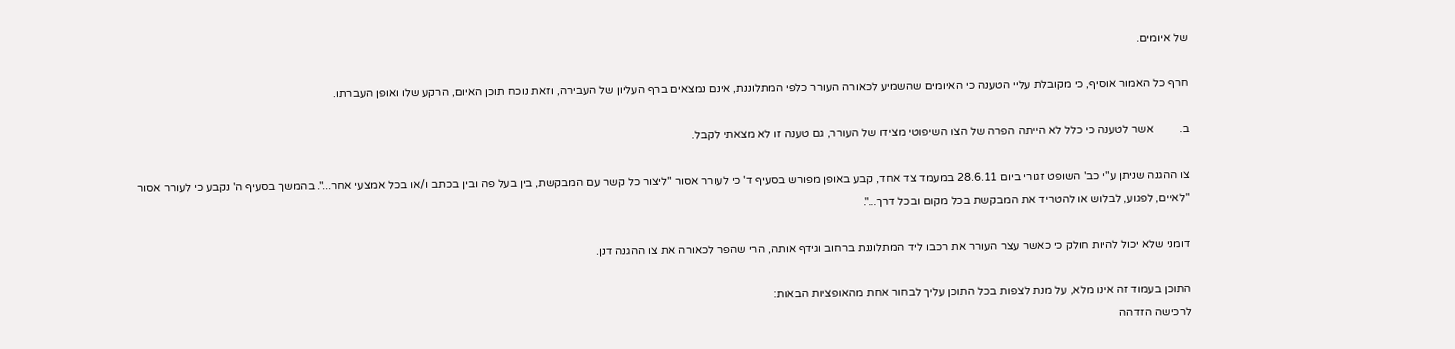של איומים.

חרף כל האמור אוסיף, כי מקובלת עליי הטענה כי האיומים שהשמיע לכאורה העורר כלפי המתלוננת, אינם נמצאים ברף העליון של העבירה, וזאת נוכח תוכן האיום, הרקע שלו ואופן העברתו.

ב.         אשר לטענה כי כלל לא הייתה הפרה של הצו השיפוטי מצידו של העורר, גם טענה זו לא מצאתי לקבל.

צו ההגנה שניתן ע"י כב' השופט זגורי ביום 28.6.11 במעמד צד אחד, קבע באופן מפורש בסעיף ד' כי לעורר אסור "ליצור כל קשר עם המבקשת, בין בעל פה ובין בכתב ו/או בכל אמצעי אחר...". בהמשך בסעיף ה' נקבע כי לעורר אסור "לאיים, לפגוע, לבלוש או להטריד את המבקשת בכל מקום ובכל דרך...".

דומני שלא יכול להיות חולק כי כאשר עצר העורר את רכבו ליד המתלוננת ברחוב וגידף אותה, הרי שהפר לכאורה את צו ההגנה דנן.

התוכן בעמוד זה אינו מלא, על מנת לצפות בכל התוכן עליך לבחור אחת מהאופציות הבאות:
לרכישה הזדהה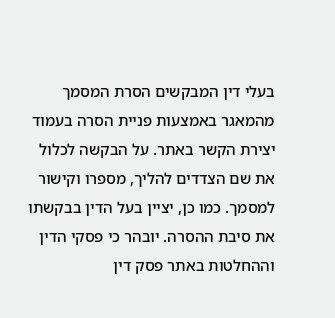בעלי דין המבקשים הסרת המסמך מהמאגר באמצעות פניית הסרה בעמוד יצירת הקשר באתר. על הבקשה לכלול את שם הצדדים להליך, מספרו וקישור למסמך. כמו כן, יציין בעל הדין בבקשתו את סיבת ההסרה. יובהר כי פסקי הדין וההחלטות באתר פסק דין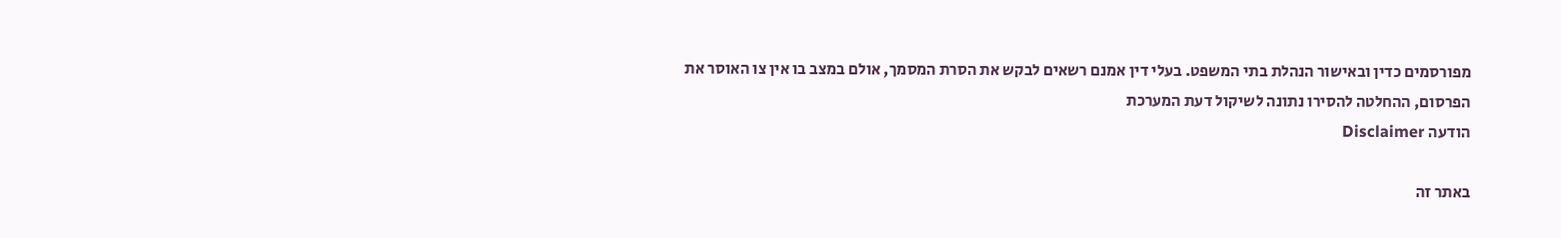מפורסמים כדין ובאישור הנהלת בתי המשפט. בעלי דין אמנם רשאים לבקש את הסרת המסמך, אולם במצב בו אין צו האוסר את הפרסום, ההחלטה להסירו נתונה לשיקול דעת המערכת
הודעה Disclaimer

באתר זה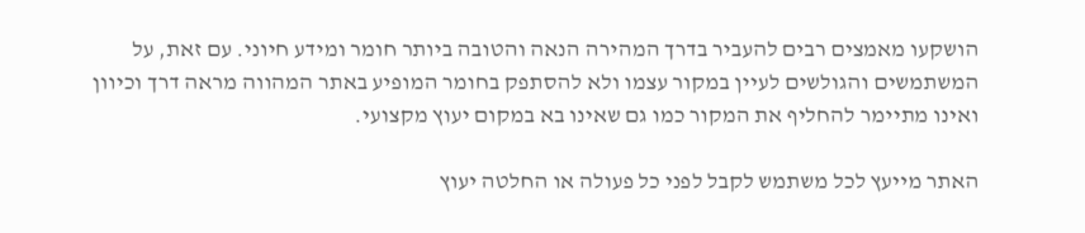הושקעו מאמצים רבים להעביר בדרך המהירה הנאה והטובה ביותר חומר ומידע חיוני. עם זאת, על המשתמשים והגולשים לעיין במקור עצמו ולא להסתפק בחומר המופיע באתר המהווה מראה דרך וכיוון ואינו מתיימר להחליף את המקור כמו גם שאינו בא במקום יעוץ מקצועי.

האתר מייעץ לכל משתמש לקבל לפני כל פעולה או החלטה יעוץ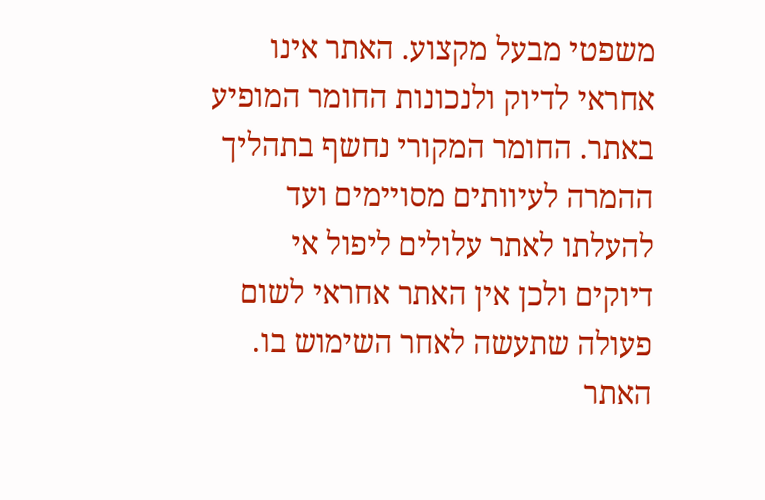משפטי מבעל מקצוע. האתר אינו אחראי לדיוק ולנכונות החומר המופיע באתר. החומר המקורי נחשף בתהליך ההמרה לעיוותים מסויימים ועד להעלתו לאתר עלולים ליפול אי דיוקים ולכן אין האתר אחראי לשום פעולה שתעשה לאחר השימוש בו. האתר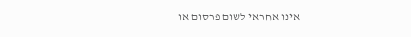אינו אחראי לשום פרסום או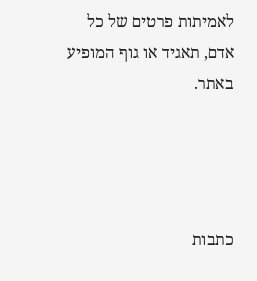לאמיתות פרטים של כל אדם, תאגיד או גוף המופיע באתר.




כתבות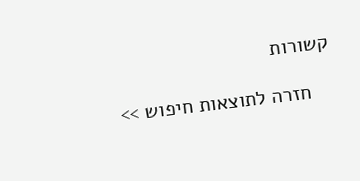קשורות

    חזרה לתוצאות חיפוש >>